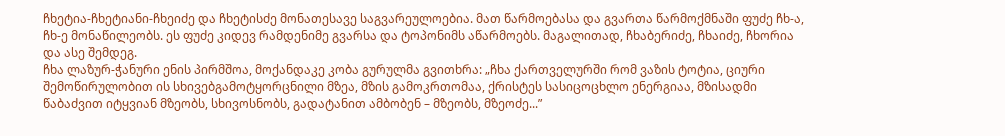ჩხეტია-ჩხეტიანი-ჩხეიძე და ჩხეტისძე მონათესავე საგვარეულოებია. მათ წარმოებასა და გვართა წარმოქმნაში ფუძე ჩხ-ა, ჩხ-ე მონაწილეობს. ეს ფუძე კიდევ რამდენიმე გვარსა და ტოპონიმს აწარმოებს. მაგალითად, ჩხაბერიძე, ჩხაიძე, ჩხორია და ასე შემდეგ.
ჩხა ლაზურ-ჭანური ენის პირმშოა, მოქანდაკე კობა გურულმა გვითხრა: „ჩხა ქართველურში რომ ვაზის ტოტია, ციური შემოწირულობით ის სხივებგამოტყორცნილი მზეა, მზის გამოკრთომაა, ქრისტეს სასიცოცხლო ენერგიაა, მზისადმი წაბაძვით იტყვიან მზეობს, სხივოსნობს, გადატანით ამბობენ – მზეობს, მზეოძე...”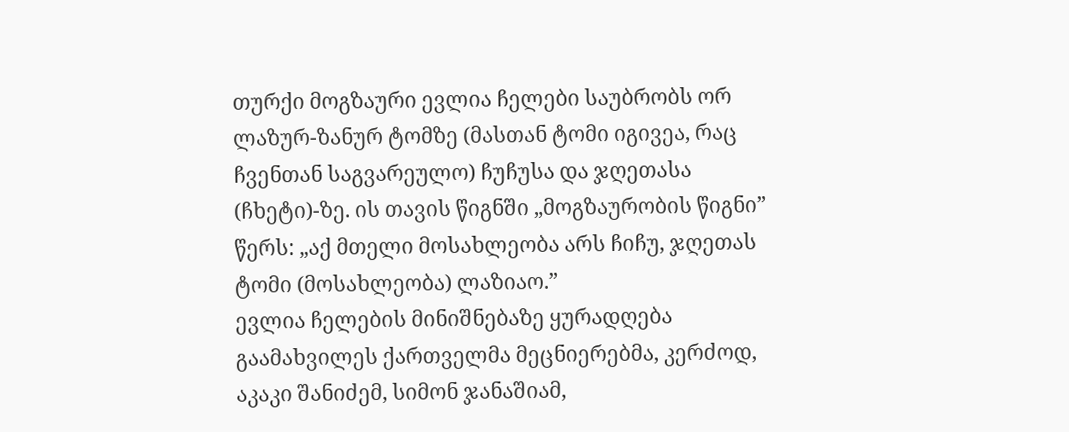თურქი მოგზაური ევლია ჩელები საუბრობს ორ ლაზურ-ზანურ ტომზე (მასთან ტომი იგივეა, რაც ჩვენთან საგვარეულო) ჩუჩუსა და ჯღეთასა (ჩხეტი)-ზე. ის თავის წიგნში „მოგზაურობის წიგნი” წერს: „აქ მთელი მოსახლეობა არს ჩიჩუ, ჯღეთას ტომი (მოსახლეობა) ლაზიაო.”
ევლია ჩელების მინიშნებაზე ყურადღება გაამახვილეს ქართველმა მეცნიერებმა, კერძოდ, აკაკი შანიძემ, სიმონ ჯანაშიამ,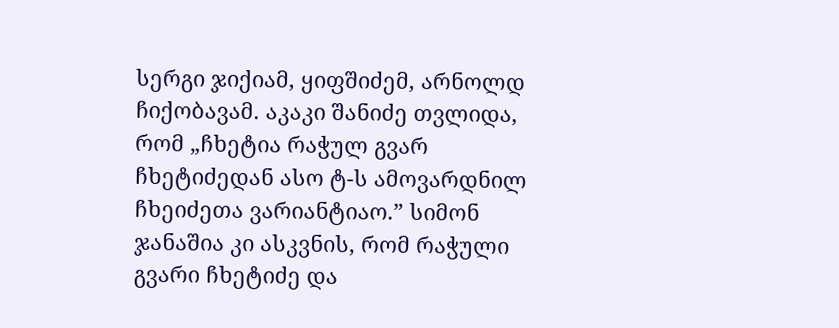სერგი ჯიქიამ, ყიფშიძემ, არნოლდ ჩიქობავამ. აკაკი შანიძე თვლიდა, რომ „ჩხეტია რაჭულ გვარ ჩხეტიძედან ასო ტ-ს ამოვარდნილ ჩხეიძეთა ვარიანტიაო.” სიმონ ჯანაშია კი ასკვნის, რომ რაჭული გვარი ჩხეტიძე და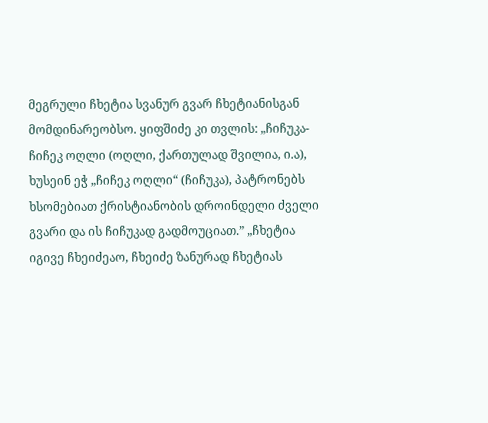მეგრული ჩხეტია სვანურ გვარ ჩხეტიანისგან მომდინარეობსო. ყიფშიძე კი თვლის: „ჩიჩუკა-ჩიჩეკ ოღლი (ოღლი, ქართულად შვილია, ი.ა), ხუსეინ ეჭ „ჩიჩეკ ოღლი“ (ჩიჩუკა), პატრონებს ხსომებიათ ქრისტიანობის დროინდელი ძველი გვარი და ის ჩიჩუკად გადმოუციათ.” „ჩხეტია იგივე ჩხეიძეაო, ჩხეიძე ზანურად ჩხეტიას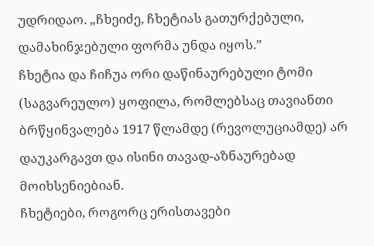უდრიდაო. „ჩხეიძე, ჩხეტიას გათურქებული, დამახინჯებული ფორმა უნდა იყოს.”
ჩხეტია და ჩიჩუა ორი დაწინაურებული ტომი (საგვარეულო) ყოფილა, რომლებსაც თავიანთი ბრწყინვალება 1917 წლამდე (რევოლუციამდე) არ დაუკარგავთ და ისინი თავად-აზნაურებად მოიხსენიებიან.
ჩხეტიები, როგორც ერისთავები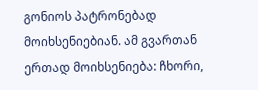გონიოს პატრონებად მოიხსენიებიან. ამ გვართან ერთად მოიხსენიება: ჩხორი,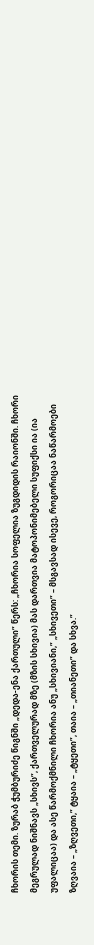ჩხორის თემი. ზურაბ ჭუმბურიძე წიგნში „დედა-ენა ქართული” წერს: „ჩხორია სოფელია ზუგდიდის რაიონში. ჩხორი მეგრულად ნიშნავს „სხივს”, ქართველურად მზე (მზის სხივია) მას დართვია მატოპონიმებელი სუფიქსი ია (ია უფალიცაა) და ასე წარმოქმნილი ჩხორია ანუ „სხივიანი,” „სხივეთი” – მსგავსად ისევე, როგორიცაა ნაწარმოები ზღვაია – „ზღვეთი,” ტყაია – „ტყეთი”, თაია – „თიანეთი” და სხვა.”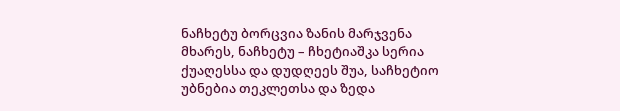ნაჩხეტუ ბორცვია ზანის მარჯვენა მხარეს, ნაჩხეტუ – ჩხეტიაშკა სერია ქუაღესსა და დუდღეეს შუა, საჩხეტიო უბნებია თეკლეთსა და ზედა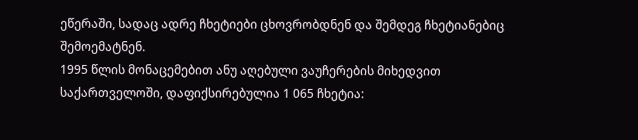ეწერაში, სადაც ადრე ჩხეტიები ცხოვრობდნენ და შემდეგ ჩხეტიანებიც შემოემატნენ.
1995 წლის მონაცემებით ანუ აღებული ვაუჩერების მიხედვით საქართველოში, დაფიქსირებულია 1 065 ჩხეტია: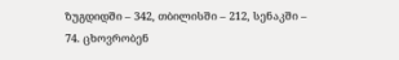ზუგდიდში – 342, თბილისში – 212, სენაკში – 74. ცხოვრობენ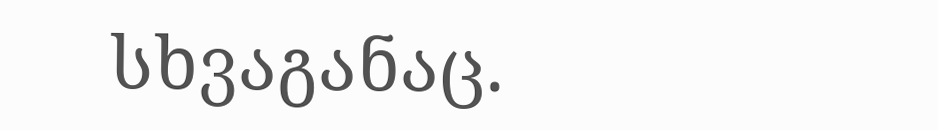სხვაგანაც.